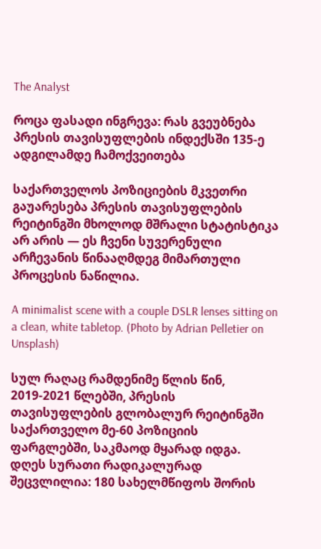The Analyst

როცა ფასადი ინგრევა: რას გვეუბნება პრესის თავისუფლების ინდექსში 135-ე ადგილამდე ჩამოქვეითება

საქართველოს პოზიციების მკვეთრი გაუარესება პრესის თავისუფლების რეიტინგში მხოლოდ მშრალი სტატისტიკა არ არის — ეს ჩვენი სუვერენული არჩევანის წინააღმდეგ მიმართული პროცესის ნაწილია.

A minimalist scene with a couple DSLR lenses sitting on a clean, white tabletop. (Photo by Adrian Pelletier on Unsplash)

სულ რაღაც რამდენიმე წლის წინ, 2019-2021 წლებში, პრესის თავისუფლების გლობალურ რეიტინგში საქართველო მე-60 პოზიციის ფარგლებში, საკმაოდ მყარად იდგა. დღეს სურათი რადიკალურად შეცვლილია: 180 სახელმწიფოს შორის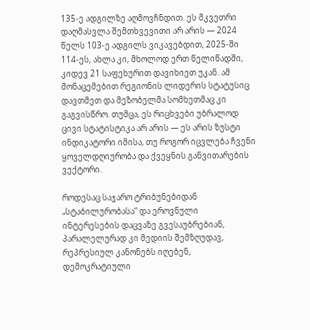135-ე ადგილზე აღმოვჩნდით. ეს მკვეთრი დაღმასვლა შემთხვევითი არ არის — 2024 წელს 103-ე ადგილს ვიკავებდით, 2025-ში 114-ეს, ახლა კი, მხოლოდ ერთ წელიწადში, კიდევ 21 საფეხურით დავიხიეთ უკან. ამ მონაცემებით რეგიონის ლიდერის სტატუსიც დავთმეთ და მეზობელმა სომხეთმაც კი გაგვისწრო. თუმცა, ეს რიცხვები უბრალოდ ცივი სტატისტიკა არ არის — ეს არის ზუსტი ინდიკატორი იმისა, თუ როგორ იცვლება ჩვენი ყოველდღიურობა და ქვეყნის განვითარების ვექტორი.

როდესაც საჯარო ტრიბუნებიდან „სტაბილურობასა“ და ეროვნული ინტერესების დაცვაზე გვესაუბრებიან, პარალელურად კი მედიის შემზღუდავ, რეპრესიულ კანონებს იღებენ, დემოკრატიული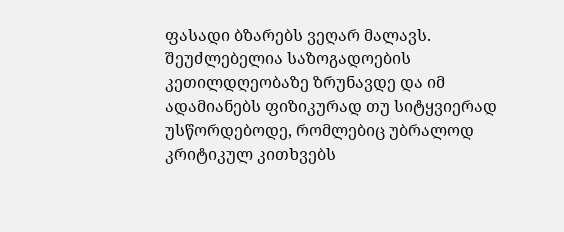ფასადი ბზარებს ვეღარ მალავს. შეუძლებელია საზოგადოების კეთილდღეობაზე ზრუნავდე და იმ ადამიანებს ფიზიკურად თუ სიტყვიერად უსწორდებოდე, რომლებიც უბრალოდ კრიტიკულ კითხვებს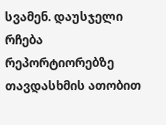სვამენ. დაუსჯელი რჩება რეპორტიორებზე თავდასხმის ათობით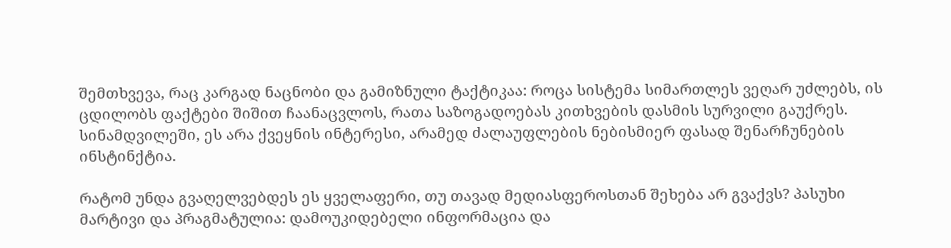შემთხვევა, რაც კარგად ნაცნობი და გამიზნული ტაქტიკაა: როცა სისტემა სიმართლეს ვეღარ უძლებს, ის ცდილობს ფაქტები შიშით ჩაანაცვლოს, რათა საზოგადოებას კითხვების დასმის სურვილი გაუქრეს. სინამდვილეში, ეს არა ქვეყნის ინტერესი, არამედ ძალაუფლების ნებისმიერ ფასად შენარჩუნების ინსტინქტია.

რატომ უნდა გვაღელვებდეს ეს ყველაფერი, თუ თავად მედიასფეროსთან შეხება არ გვაქვს? პასუხი მარტივი და პრაგმატულია: დამოუკიდებელი ინფორმაცია და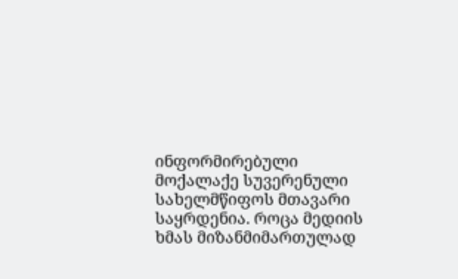ინფორმირებული მოქალაქე სუვერენული სახელმწიფოს მთავარი საყრდენია. როცა მედიის ხმას მიზანმიმართულად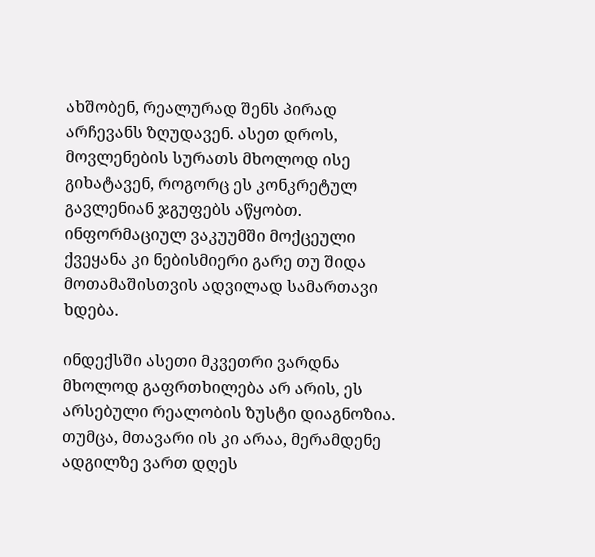ახშობენ, რეალურად შენს პირად არჩევანს ზღუდავენ. ასეთ დროს, მოვლენების სურათს მხოლოდ ისე გიხატავენ, როგორც ეს კონკრეტულ გავლენიან ჯგუფებს აწყობთ. ინფორმაციულ ვაკუუმში მოქცეული ქვეყანა კი ნებისმიერი გარე თუ შიდა მოთამაშისთვის ადვილად სამართავი ხდება.

ინდექსში ასეთი მკვეთრი ვარდნა მხოლოდ გაფრთხილება არ არის, ეს არსებული რეალობის ზუსტი დიაგნოზია. თუმცა, მთავარი ის კი არაა, მერამდენე ადგილზე ვართ დღეს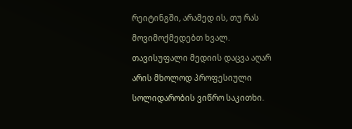რეიტინგში, არამედ ის, თუ რას მოვიმოქმედებთ ხვალ. თავისუფალი მედიის დაცვა აღარ არის მხოლოდ პროფესიული სოლიდარობის ვიწრო საკითხი.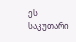ეს საკუთარი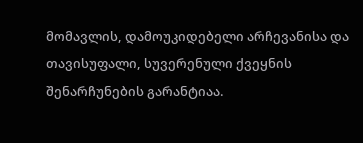მომავლის, დამოუკიდებელი არჩევანისა და თავისუფალი, სუვერენული ქვეყნის შენარჩუნების გარანტიაა.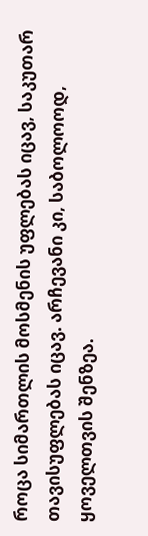როცა სიმართლის მოსმენის უფლებას იცავ, საკუთარ თავისუფლებას იცავ. არჩევანი კი, საბოლოოდ, ყოველთვის შენზეა.